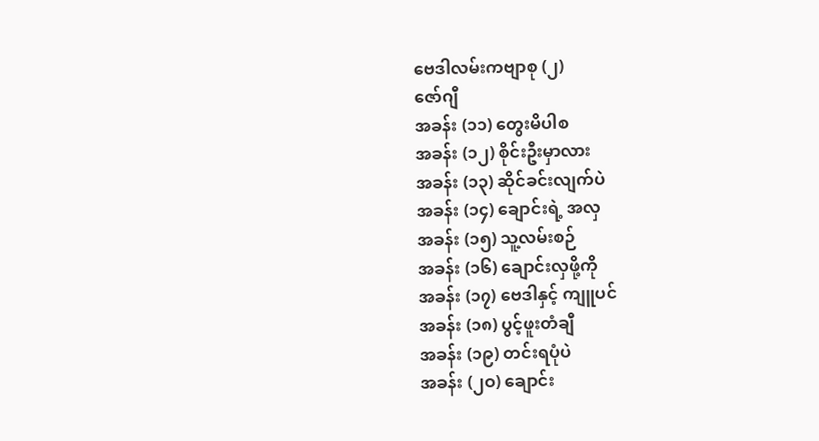ဗေဒါလမ်းကဗျာစု (၂)
ဇော်ဂျီ
အခန်း (၁၁) တွေးမိပါစ
အခန်း (၁၂) စိုင်းဦးမှာလား
အခန်း (၁၃) ဆိုင်ခင်းလျက်ပဲ
အခန်း (၁၄) ချောင်းရဲ့ အလှ
အခန်း (၁၅) သူ့လမ်းစဉ်
အခန်း (၁၆) ချောင်းလှဖို့ကို
အခန်း (၁၇) ဗေဒါနှင့် ကျူပင်
အခန်း (၁၈) ပွင့်ဖူးတံချီ
အခန်း (၁၉) တင်းရပုံပဲ
အခန်း (၂ဝ) ချောင်း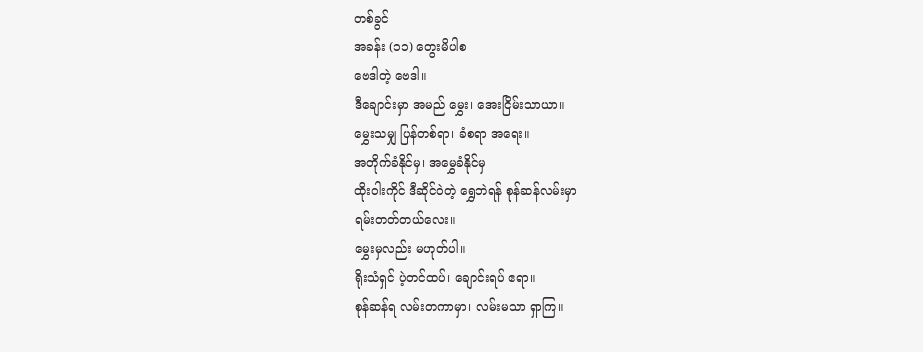တစ်ခွင်
အခန်း (၁၁) တွေးမိပါစ
ဗေဒါတဲ့ ဗေဒါ။
ဒီချောင်းမှာ အမည် မွှေး၊ အေးငြိမ်းသာယာ။
မွှေးသမျှ ပြန်တစ်ရာ၊ ခံစရာ အရေး။
အတိုက်ခံနိုင်မှ၊ အမွှေခံနိုင်မှ
ထိုးဝါးကိုင် ဒီဆိုင်ဝဲတဲ့ ရွှေဘဲရန် စုန်ဆန်လမ်းမှာ
ရမ်းတတ်တယ်လေး။
မွှေးမှလည်း မဟုတ်ပါ။
ရိုးသံရှင် ပဲ့တင်ထပ်၊ ချောင်းရပ် ဧရာ။
စုန်ဆန်ရ လမ်းတကာမှာ၊ လမ်းမသာ ရှာကြ။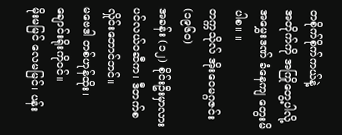တစိုက်စိုက်ကယ်နဲ့
အတိုက်ကို အကြိုတွေ့ပါလို့
အမွှေးဒဏ် ခံနေကျ တွေးမိပါစ။ ။
တက္ကသိုလ် အိုးဝေမဂ္ဂဇင်း (၁၉၆၀)
အခန်း (၁၂) စိုင်းဦးမှာလား
ပင်လယ်ဝဆီက၊ ဒီတက်စ လှိုင်းဘောင်ဘင်။
မဗေဒါ တစ်ဟုန်ထိုး၊ ချောင်းရိုးကိုဝင်။
မိုးမမြင် လေမမြင်၊ ပန်း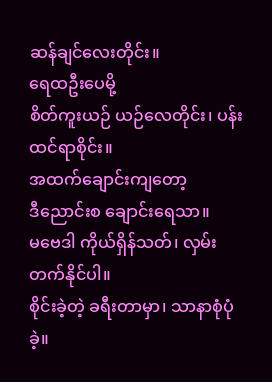ဆန်ချင်လေးတိုင်း။
ရေထဦးပေမို့
စိတ်ကူးယဉ် ယဉ်လေတိုင်း၊ ပန်းထင်ရာစိုင်း။
အထက်ချောင်းကျတော့
ဒီညောင်းစ ချောင်းရေသာ။
မဗေဒါ ကိုယ်ရှိန်သတ်၊ လှမ်းတက်နိုင်ပါ။
စိုင်းခဲ့တဲ့ ခရီးတာမှာ၊ သာနာစုံပုံခဲ့။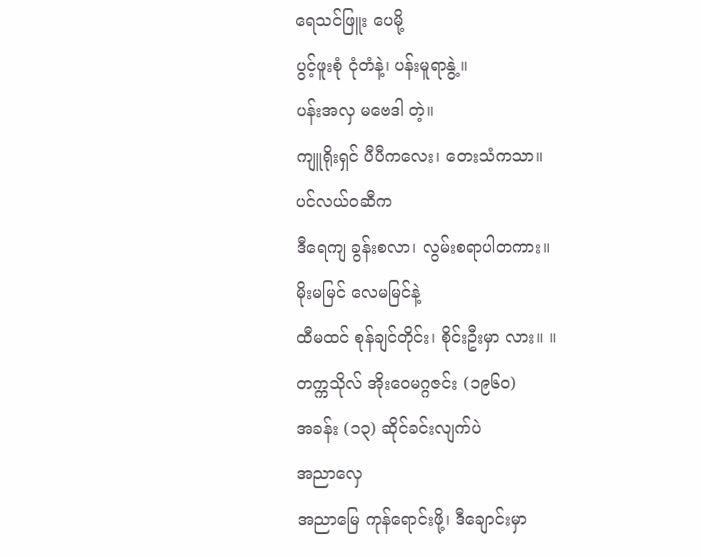ရေသင်ဖြူး ပေမို့
ပွင့်ဖူးစုံ ငုံတံနဲ့၊ ပန်းမူရာနွဲ့။
ပန်းအလှ မဗေဒါ တဲ့။
ကျူရိုးရှင် ပီပီကလေး၊ တေးသံကသာ။
ပင်လယ်ဝဆီက
ဒီရေကျ ခွန်းစလာ၊ လွမ်းစရာပါတကား။
မိုးမမြင် လေမမြင်နဲ့
ထီမထင် စုန်ချင်တိုင်း၊ စိုင်းဦးမှာ လား။ ။
တက္ကသိုလ် အိုးဝေမဂ္ဂဇင်း (၁၉၆၀)
အခန်း (၁၃) ဆိုင်ခင်းလျက်ပဲ
အညာလှေ
အညာမြေ ကုန်ရောင်းဖို့၊ ဒီချောင်းမှာ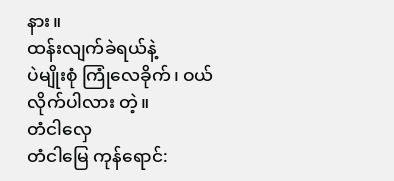နား။
ထန်းလျက်ခဲရယ်နဲ့
ပဲမျိုးစုံ ကြုံလေခိုက်၊ ဝယ်လိုက်ပါလား တဲ့။
တံငါလှေ
တံငါမြေ ကုန်ရောင်: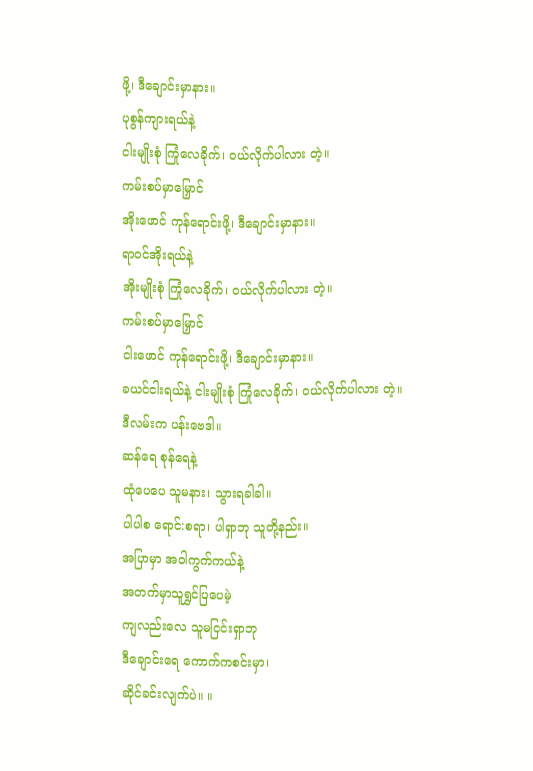ဖို့၊ ဒီချောင်းမှာနား။
ပုစွန်ကျားရယ်နဲ့
ငါးမျိုးစုံ ကြုံလေခိုက်၊ ဝယ်လိုက်ပါလား တဲ့။
ကမ်းစပ်မှာမြှောင်
အိုးဖောင် ကုန်ရောင်းဖို့၊ ဒီချောင်းမှာနား။
ရာဝင်အိုးရယ်နဲ့
အိုးမျိုးစုံ ကြုံလေခိုက်၊ ဝယ်လိုက်ပါလား တဲ့။
ကမ်းစပ်မှာမြှောင်
ငါးဖောင် ကုန်ရောင်းဖို့၊ ဒီချောင်းမှာနား။
ခယင်ငါးရယ်နဲ့ ငါးမျိုးစုံ ကြုံလေခိုက်၊ ဝယ်လိုက်ပါလား တဲ့။
ဒီလမ်းက ပန်းဗေဒါ။
ဆန်ရေ စုန်ရေနဲ့
ထုံပေပေ သူမနား၊ သွားရခါခါ။
ပါပါစ ရောင်:စရာ၊ ပါရှာဘု သူတို့နည်း။
အပြာမှာ အဝါကွက်ကယ်နဲ့
အတက်မှာသူရွှင်ပြပေမဲ့
ကျလည်းလေ သူမငြင်းရှာဘု
ဒီချောင်းရေ ကောက်ကစင်းမှာ၊
ဆိုင်ခင်းလျက်ပဲ။ ။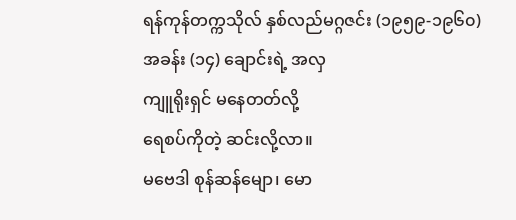ရန်ကုန်တက္ကသိုလ် နှစ်လည်မဂ္ဂဇင်း (၁၉၅၉-၁၉၆၀)
အခန်း (၁၄) ချောင်းရဲ့ အလှ
ကျူရိုးရှင် မနေတတ်လို့
ရေစပ်ကိုတဲ့ ဆင်းလို့လာ။
မဗေဒါ စုန်ဆန်မျော၊ မော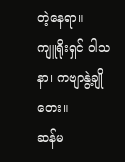တဲ့နေရာ။
ကျူရိုးရှင် ဝါသနာ၊ ကဗျာနွဲ့ချိုတေး။
ဆန်မ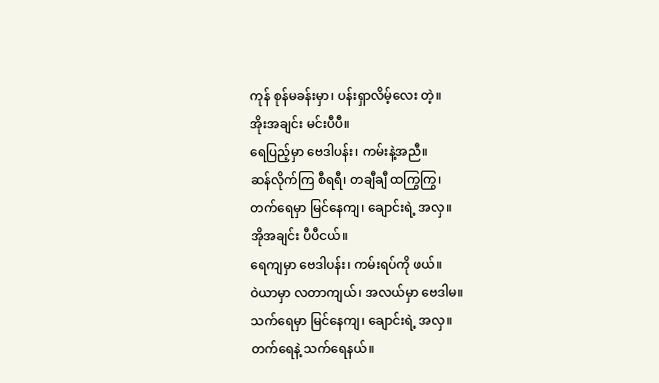ကုန် စုန်မခန်းမှာ၊ ပန်းရှာလိမ့်လေး တဲ့။
အိုးအချင်း မင်းပီပီ။
ရေပြည့်မှာ ဗေဒါပန်း၊ ကမ်းနဲ့အညီ။
ဆန်လိုက်ကြ စီရရီ၊ တချီချီ ထကြွကြွ၊
တက်ရေမှာ မြင်နေကျ၊ ချောင်းရဲ့ အလှ။
အိုအချင်း ပီပီငယ်။
ရေကျမှာ ဗေဒါပန်း၊ ကမ်းရပ်ကို ဖယ်။
ဝဲယာမှာ လတာကျယ်၊ အလယ်မှာ ဗေဒါမ။
သက်ရေမှာ မြင်နေကျ၊ ချောင်းရဲ့ အလှ။
တက်ရေနဲ့ သက်ရေနယ်။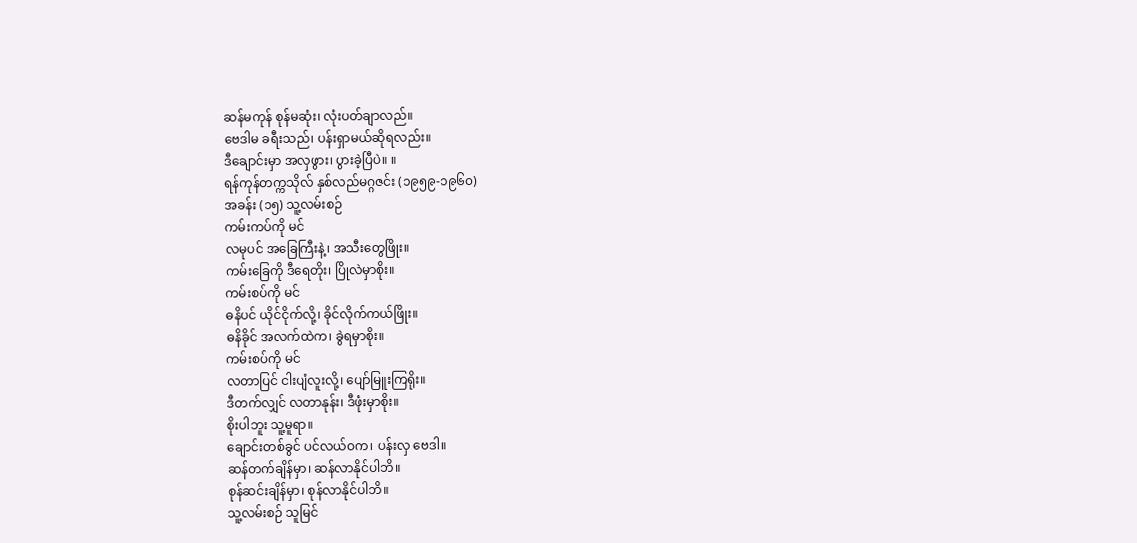ဆန်မကုန် စုန်မဆုံး၊ လုံးပတ်ချာလည်။
ဗေဒါမ ခရီးသည်၊ ပန်းရှာမယ်ဆိုရလည်း။
ဒီချောင်းမှာ အလှဖွား၊ ပွားခဲ့ပြီပဲ။ ။
ရန်ကုန်တက္ကသိုလ် နှစ်လည်မဂ္ဂဇင်း (၁၉၅၉-၁၉၆၀)
အခန်း (၁၅) သူ့လမ်းစဉ်
ကမ်းကပ်ကို မင်
လမုပင် အခြေကြီးနဲ့၊ အသီးတွေဖြိုး။
ကမ်းခြေကို ဒီရေတိုး၊ ပြိုလဲမှာစိုး။
ကမ်းစပ်ကို မင်
ဓနိပင် ယိုင်ငိုက်လို့၊ ခိုင်လိုက်ကယ်ဖြိုး။
ဓနိခိုင် အလက်ထဲက၊ ခွဲရမှာစိုး။
ကမ်းစပ်ကို မင်
လတာပြင် ငါးပျံလူးလို့၊ ပျော်မြူးကြရိုး။
ဒီတက်လျှင် လတာနုန်း၊ ဒီဖုံးမှာစိုး။
စိုးပါဘူး သူ့မူရာ။
ချောင်းတစ်ခွင် ပင်လယ်ဝက၊ ပန်းလှ ဗေဒါ။
ဆန်တက်ချိန်မှာ၊ ဆန်လာနိုင်ပါဘိ။
စုန်ဆင်းချိန်မှာ၊ စုန်လာနိုင်ပါဘိ။
သူ့လမ်းစဉ် သူမြင်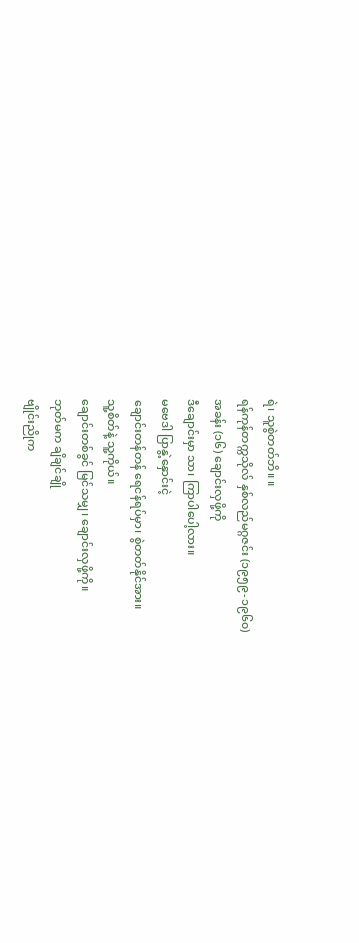ရဲ၊ သူစွဲတတ်ဘိ။ ။
ရန်ကုန်တက္ကသိုလ် နှစ်လည်မဂ္ဂဇင်း (၁၉၅၉-၁၉၆၀)
အခန်း (၁၆) ချောင်းလှဖို့ကို
ဒီချောင်းမှာ သာ၊ ကြာပါပေါ့လား။
မဗေဒါ ပြာနွဲ့နှောင်းငဲ့
ချောင်းတန်တန် ရေငန်ရပ်မှာ၊ စွဲတတ်နိုင်အား။
သူ့စိတ်နဲ့ သူ့ကိုယ်။
ချောင်းတစ်ခွင် မြင်သမျှ၊ ချောင်းလှဖို့ကို။
ဘုတ်မက ချိချင်ချို
ဗျိုင်းညိုက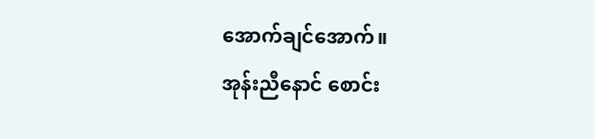အောက်ချင်အောက်။
အုန်းညီနောင် စောင်း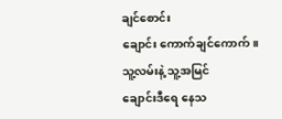ချင်စောင်း
ချောင်း ကောက်ချင်ကောက်။
သူ့လမ်းနဲ့ သူ့အမြင်
ချောင်းဒီရေ နေသ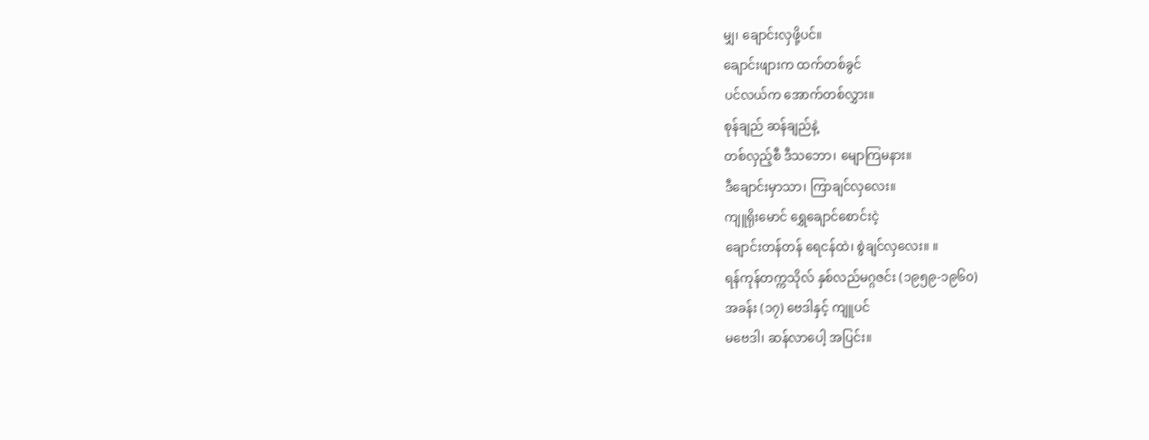မျှ၊ ချောင်းလှဖို့ပင်။
ချောင်းဖျားက ထက်တစ်ခွင်
ပင်လယ်က အောက်တစ်လွှား။
စုန်ချည် ဆန်ချည်နဲ့
တစ်လှည့်စီ ဒီသဘော၊ မျောကြမနား။
ဒီချောင်းမှာသာ၊ ကြာချင်လှလေး။
ကျူရိုးမောင် ရွှေချောင်စောင်းငဲ့
ချောင်းတန်တန် ရေငန်ထဲ၊ စွဲချင်လှလေး။ ။
ရန်ကုန်တက္ကသိုလ် နှစ်လည်မဂ္ဂဇင်း (၁၉၅၉-၁၉၆၀)
အခန်း (၁၇) ဗေဒါနှင့် ကျူပင်
မဗေဒါ၊ ဆန်လာပေါ့ အပြင်း။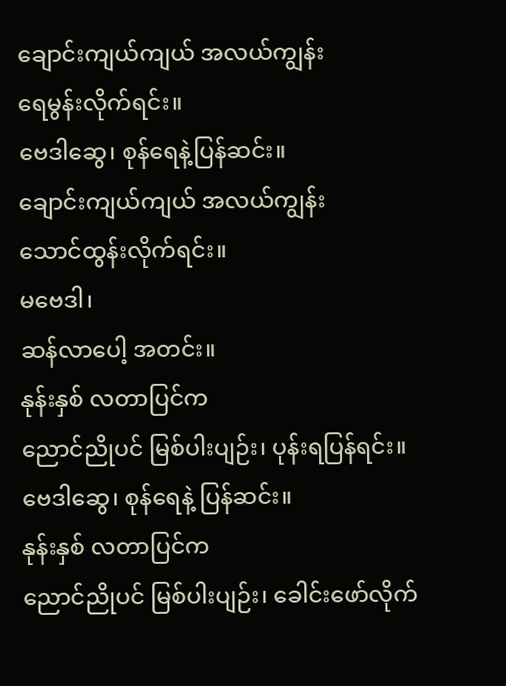ချောင်းကျယ်ကျယ် အလယ်ကျွန်း
ရေမွန်းလိုက်ရင်း။
ဗေဒါဆွေ၊ စုန်ရေနဲ့ပြန်ဆင်း။
ချောင်းကျယ်ကျယ် အလယ်ကျွန်း
သောင်ထွန်းလိုက်ရင်း။
မဗေဒါ၊
ဆန်လာပေါ့ အတင်း။
နုန်းနှစ် လတာပြင်က
ညောင်ညိုပင် မြစ်ပါးပျဉ်း၊ ပုန်းရပြန်ရင်း။
ဗေဒါဆွေ၊ စုန်ရေနဲ့ ပြန်ဆင်း။
နုန်းနှစ် လတာပြင်က
ညောင်ညိုပင် မြစ်ပါးပျဉ်း၊ ခေါင်းဖော်လိုက်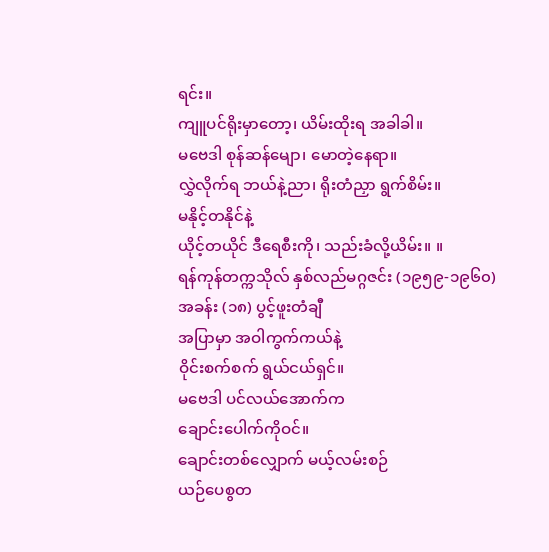ရင်း။
ကျူပင်ရိုးမှာတော့၊ ယိမ်းထိုးရ အခါခါ။
မဗေဒါ စုန်ဆန်မျော၊ မောတဲ့နေရာ။
လွှဲလိုက်ရ ဘယ်နဲ့ညာ၊ ရိုးတံညှာ ရွက်စိမ်း။
မနိုင့်တနိုင်နဲ့
ယိုင့်တယိုင် ဒီရေစီးကို၊ သည်းခံလို့ယိမ်း။ ။
ရန်ကုန်တက္ကသိုလ် နှစ်လည်မဂ္ဂဇင်း (၁၉၅၉-၁၉၆၀)
အခန်း (၁၈) ပွင့်ဖူးတံချီ
အပြာမှာ အဝါကွက်ကယ်နဲ့
ဝိုင်းစက်စက် ရွယ်ငယ်ရှင်။
မဗေဒါ ပင်လယ်အောက်က
ချောင်းပေါက်ကိုဝင်။
ချောင်းတစ်လျှောက် မယ့်လမ်းစဉ်
ယဉ်ပေစွတ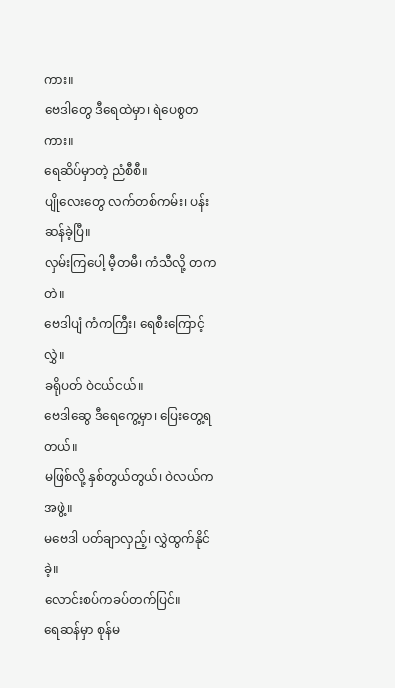ကား။
ဗေဒါတွေ ဒီရေထဲမှာ၊ ရဲပေစွတကား။
ရေဆိပ်မှာတဲ့ ညံစီစီ။
ပျိုလေးတွေ လက်တစ်ကမ်း၊ ပန်းဆန်ခဲ့ပြီ။
လှမ်းကြပေါ့ မီ့တမီ၊ ကံသီလို့ တကတဲ။
ဗေဒါပျံ ကံကကြီး၊ ရေစီးကြောင့် လွှဲ။
ခရိုပတ် ဝဲငယ်ငယ်။
ဗေဒါဆွေ ဒီရေကွေ့မှာ၊ ပြေးတွေ့ရတယ်။
မဖြစ်လို့ နှစ်တွယ်တွယ်၊ ဝဲလယ်ကအဖွဲ့။
မဗေဒါ ပတ်ချာလှည့်၊ လွှဲထွက်နိုင်ခဲ့။
လောင်းစပ်ကခပ်တက်ပြင်။
ရေဆန်မှာ စုန်မ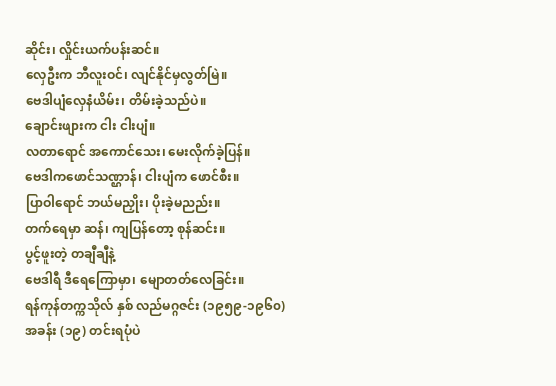ဆိုင်း၊ လှိုင်းယက်ပန်းဆင်။
လှေဦးက ဘီလူးဝင်၊ လျင်နိုင်မှလွတ်မြဲ။
ဗေဒါပျံလှေနံယိမ်း၊ တိမ်းခဲ့သည်ပဲ။
ချောင်းဖျားက ငါး ငါးပျံ။
လတာရောင် အကောင်သေး၊ မေးလိုက်ခဲ့ပြန်။
ဗေဒါကဖောင်သဏ္ဌာန်၊ ငါးပျံက ဖောင်စီး။
ပြာဝါရောင် ဘယ်မညှိုး၊ ပိုးခဲ့မညည်း။
တက်ရေမှာ ဆန်၊ ကျပြန်တော့ စုန်ဆင်း။
ပွင့်ဖူးတဲ့ တချီချီနဲ့
ဗေဒါရီ ဒီရေကြောမှာ၊ မျောတတ်လေခြင်း။
ရန်ကုန်တက္ကသိုလ် နှစ် လည်မဂ္ဂဇင်း (၁၉၅၉-၁၉၆၀)
အခန်း (၁၉) တင်းရပုံပဲ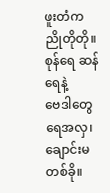ဖူးတံက ညိုတိုတို။
စုန်ရေ ဆန်ရေနဲ့
ဗေဒါတွေ ရေအလှ၊ ချောင်းမတစ်ခို။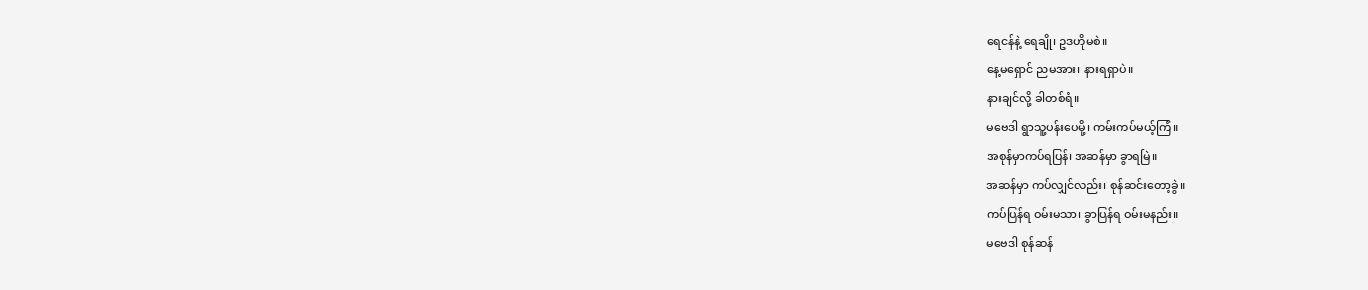ရေငန်နဲ့ ရေချို၊ ဥဒဟိုမစဲ။
နေ့မရှောင် ညမအား၊ နားရရှာပဲ။
နားချင်လို့ ခါတစ်ရံ။
မဗေဒါ ရွာသူ့ပန်းပေမို့၊ ကမ်းကပ်မယ့်ကြံ။
အစုန်မှာကပ်ရပြန်၊ အဆန်မှာ ခွာရမြဲ။
အဆန်မှာ ကပ်လျှင်လည်း၊ စုန်ဆင်းတော့ခွဲ။
ကပ်ပြန်ရ ဝမ်းမသာ၊ ခွာပြန်ရ ဝမ်းမနည်း။
မဗေဒါ စုန်ဆန်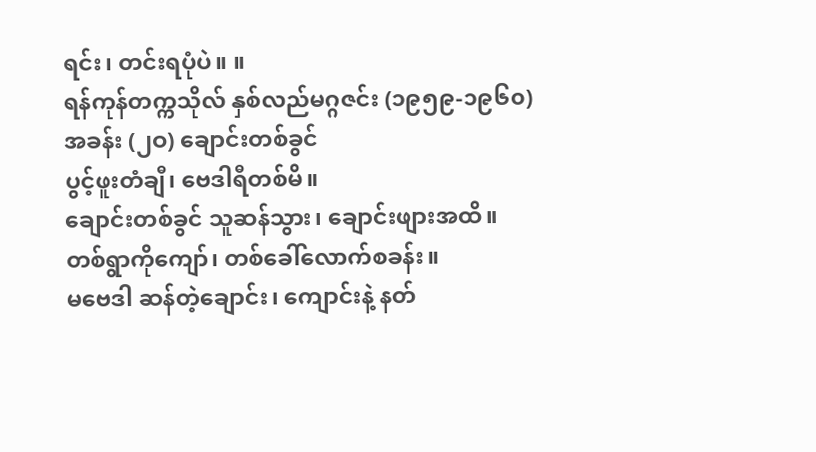ရင်း၊ တင်းရပုံပဲ။ ။
ရန်ကုန်တက္ကသိုလ် နှစ်လည်မဂ္ဂဇင်း (၁၉၅၉-၁၉၆၀)
အခန်း (၂ဝ) ချောင်းတစ်ခွင်
ပွင့်ဖူးတံချီ၊ ဗေဒါရီတစ်မိ။
ချောင်းတစ်ခွင် သူဆန်သွား၊ ချောင်းဖျားအထိ။
တစ်ရွာကိုကျော်၊ တစ်ခေါ်လောက်စခန်း။
မဗေဒါ ဆန်တဲ့ချောင်း၊ ကျောင်းနဲ့ နတ်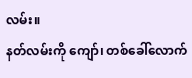လမ်း။
နတ်လမ်းကို ကျော်၊ တစ်ခေါ်လောက်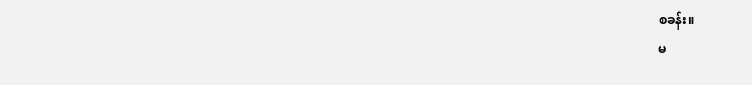စခန်း။
မ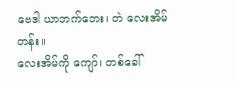ဗေဒါ ယာဘက်ဘေး၊ တဲ လေးအိမ်တန်း။
လေးအိမ်ကို ကျော်၊ တစ်ခေါ်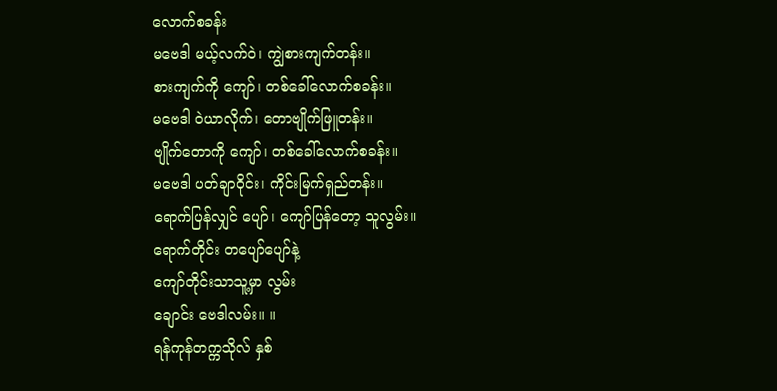လောက်စခန်း
မဗေဒါ မယ့်လက်ဝဲ၊ ကျွဲစားကျက်တန်း။
စားကျက်ကို ကျော်၊ တစ်ခေါ်လောက်စခန်း။
မဗေဒါ ဝဲယာလိုက်၊ တောဗျိုက်ဖြူတန်း။
ဗျိုက်တောကို ကျော်၊ တစ်ခေါ်လောက်စခန်း။
မဗေဒါ ပတ်ချာဝိုင်း၊ ကိုင်းမြက်ရှည်တန်း။
ရောက်ပြန်လျှင် ပျော်၊ ကျော်ပြန်တော့ သူလွမ်း။
ရောက်တိုင်း တပျော်ပျော်နဲ့
ကျော်တိုင်းသာသူ့မှာ လွမ်း
ချောင်း ဗေဒါလမ်း။ ။
ရန်ကုန်တက္ကသိုလ် နှစ်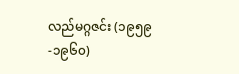လည်မဂ္ဂဇင်း (၁၉၅၉-၁၉၆၀)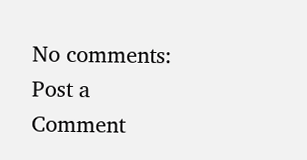No comments:
Post a Comment